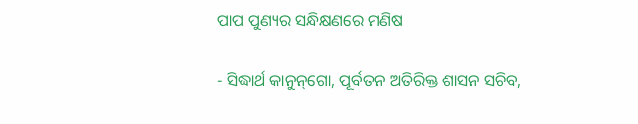ପାପ ପୁଣ୍ୟର ସନ୍ଧିକ୍ଷଣରେ ମଣିଷ

- ସିଦ୍ଧାର୍ଥ କାନୁନ୍‌ଗୋ, ପୂର୍ବତନ ଅତିରିକ୍ତ ଶାସନ ସଚିବ,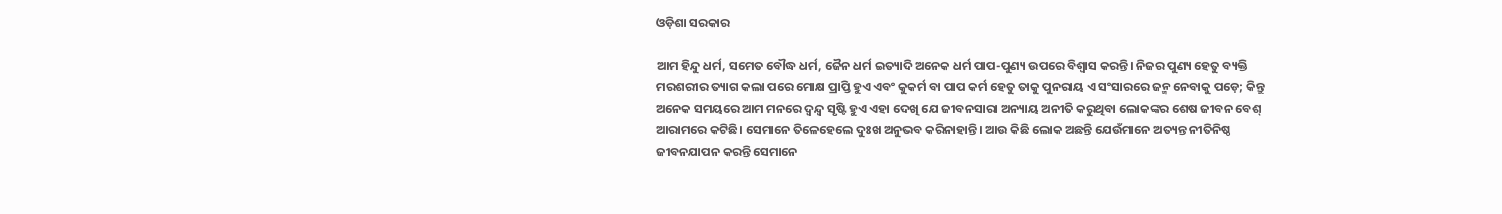ଓଡ଼ିଶା ସରକାର

ଆମ ହିନ୍ଦୁ ଧର୍ମ, ସମେତ ବୌଦ୍ଧ ଧର୍ମ, ଜୈନ ଧର୍ମ ଇତ୍ୟାଦି ଅନେକ ଧର୍ମ ପାପ-ପୁଣ୍ୟ ଉପରେ ବିଶ୍ୱାସ କରନ୍ତି। ନିଜର ପୁଣ୍ୟ ହେତୁ ବ୍ୟକ୍ତି ମରଶରୀର ତ୍ୟାଗ କଲା ପରେ ମୋକ୍ଷ ପ୍ରାପ୍ତି ହୁଏ ଏବଂ କୁକର୍ମ ବା ପାପ କର୍ମ ହେତୁ ତାକୁ ପୁନରାୟ ଏ ସଂସାରରେ ଜନ୍ମ ନେବାକୁ ପଡ଼େ; କିନ୍ତୁ ଅନେକ ସମୟରେ ଆମ ମନରେ ଦ୍ୱନ୍ଦ୍ୱ ସୃଷ୍ଟି ହୁଏ ଏହା ଦେଖି ଯେ ଜୀବନସାରା ଅନ୍ୟାୟ ଅନୀତି କରୁଥିବା ଲୋକଙ୍କର ଶେଷ ଜୀବନ ବେଶ୍ ଆରାମରେ କଟିଛି। ସେମାନେ ତିଳେହେଲେ ଦୁଃଖ ଅନୁଭବ କରିନାହାନ୍ତି। ଆଉ କିଛି ଲୋକ ଅଛନ୍ତି ଯେଉଁମାନେ ଅତ୍ୟନ୍ତ ନୀତିନିଷ୍ଠ ଜୀବନଯାପନ କରନ୍ତି ସେମାନେ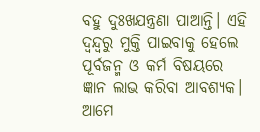ବହୁ ଦୁଃଖଯନ୍ତ୍ରଣା ପାଆନ୍ତି। ଏହି ଦ୍ୱନ୍ଦ୍ୱରୁ ମୁକ୍ତି ପାଇବାକୁ ହେଲେ ପୂର୍ବଜନ୍ମ ଓ କର୍ମ ବିଷୟରେ ଜ୍ଞାନ ଲାଭ କରିବା ଆବଶ୍ୟକ। ଆମେ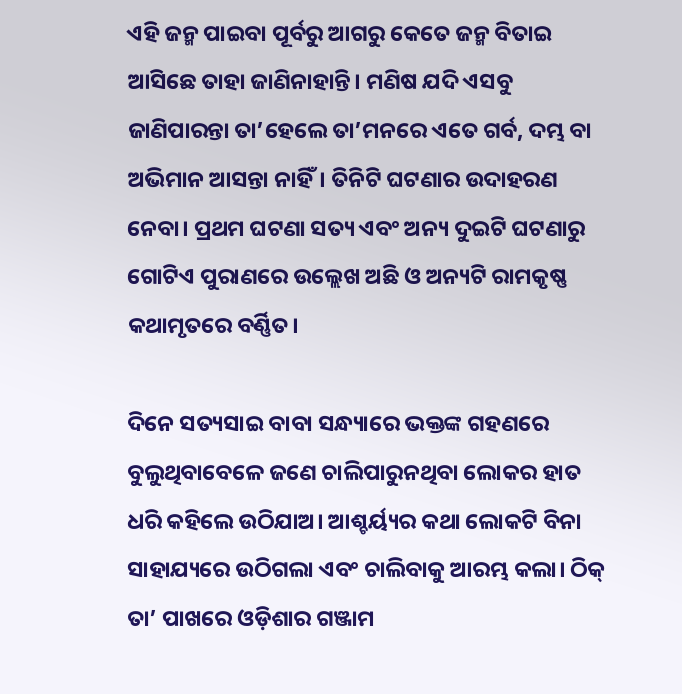ଏହି ଜନ୍ମ ପାଇବା ପୂର୍ବରୁ ଆଗରୁ କେତେ ଜନ୍ମ ବିତାଇ ଆସିଛେ ତାହା ଜାଣିନାହାନ୍ତି। ମଣିଷ ଯଦି ଏସବୁ ଜାଣିପାରନ୍ତା ତା’ହେଲେ ତା’ମନରେ ଏତେ ଗର୍ବ, ଦମ୍ଭ ବା ଅଭିମାନ ଆସନ୍ତା ନାହିଁ। ତିନିଟି ଘଟଣାର ଉଦାହରଣ ନେବା। ପ୍ରଥମ ଘଟଣା ସତ୍ୟ ଏବଂ ଅନ୍ୟ ଦୁଇଟି ଘଟଣାରୁ ଗୋଟିଏ ପୁରାଣରେ ଉଲ୍ଲେଖ ଅଛି ଓ ଅନ୍ୟଟି ରାମକୃଷ୍ଣ କଥାମୃତରେ ବର୍ଣ୍ଣିତ।

ଦିନେ ସତ୍ୟସାଇ ବାବା ସନ୍ଧ୍ୟାରେ ଭକ୍ତଙ୍କ ଗହଣରେ ବୁଲୁଥିବାବେଳେ ଜଣେ ଚାଲିପାରୁନଥିବା ଲୋକର ହାତ ଧରି କହିଲେ ଉଠିଯାଅ। ଆଶ୍ଚର୍ୟ୍ୟର କଥା ଲୋକଟି ବିନା ସାହାଯ୍ୟରେ ଉଠିଗଲା ଏବଂ ଚାଲିବାକୁ ଆରମ୍ଭ କଲା। ଠିକ୍ ତା’ ପାଖରେ ଓଡ଼ିଶାର ଗଞ୍ଜାମ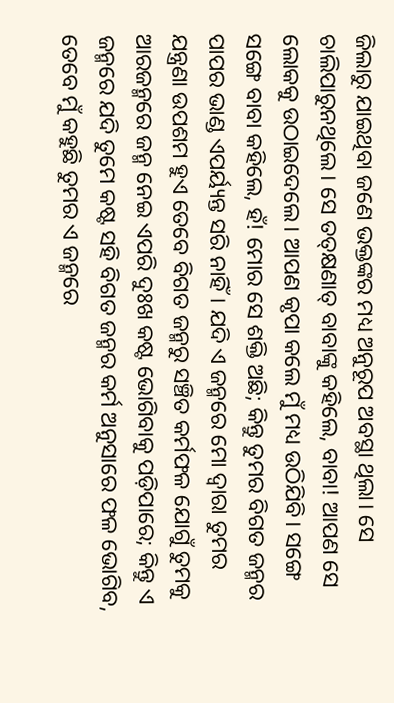ଜିଲାରୁ ଯାଇଥିବା ଜଣେ ଭକ୍ତଙ୍କର ମଧ୍ୟ ଅନୁରୂପ ଅବସ୍ଥା ଥିଲା। ସେ ଚାଲିପାରୁନଥିଲେ। ସେ ତତ୍‌କ୍ଷଣାତ୍ ବାବାଙ୍କୁ କହିଲେ, ବାବା! ଆପଣ ସେ ଲୋକକୁ ଉଠାଇଦେଲେ। ଆପଣ କୃପା କଲେ ମୁଁ ମଧ୍ୟ ଉଠିଯିବି। ସଙ୍ଗେ ସଙ୍ଗେ ବାବା କହିଲେ, ହଁ! ମୋର ସେ ଶକ୍ତି ଅଛି; କିନ୍ତୁ ତୁମର ବିଗତ ଜନ୍ମର ପାପର ଭାଣ୍ଡ ଏପର୍ୟ୍ୟନ୍ତ ସରି ନାହିଁ। ଯଦି ଏ ଜନ୍ମରେ ମୋ ଦ୍ୱାରା ତୁମର ଯନ୍ତ୍ରଣା ଉପଶମ ହୁଏ ତେବେ ବିଗତ ଜନ୍ମରୁ ସଞ୍ଚିତ କର୍ମଫଳ ଯୋଗୁଁ ତୁମକୁ ଆରଜନ୍ମରେ ଜନ୍ମ ନେଇ ଏପରି ଦୁଃଖ କଷ୍ଟ ଭୋଗିବାକୁ ପଡ଼ିପାରେ; କିନ୍ତୁ ଏ ଜନ୍ମରେ ଯଦି ତୁମେ କଷ୍ଟ ସହି ବିଗତ ଜନ୍ମର କର୍ମ ଅନୁସାରେ ଫଳ ଭୋଗିବ, ତେବେ ମୁଁ କହୁଛି ତୁମର ଏ ଜନ୍ମରେ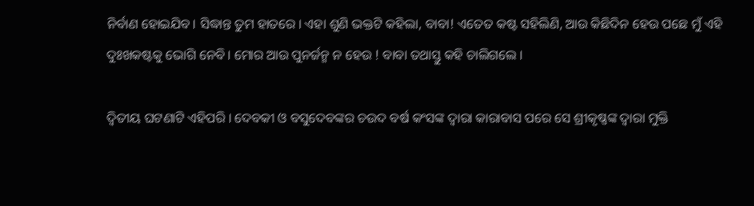ନିର୍ବାଣ ହୋଇଯିବ। ସିଦ୍ଧାନ୍ତ ତୁମ ହାତରେ। ଏହା ଶୁଣି ଭକ୍ତଟି କହିଲା, ବାବା! ଏତେତ କଷ୍ଟ ସହିଲିଣି, ଆଉ କିଛିଦିନ ହେଉ ପଛେ ମୁଁ ଏହି ଦୁଃଖକଷ୍ଟକୁ ଭୋଗି ନେବି। ମୋର ଆଉ ପୁନର୍ଜନ୍ମ ନ ହେଉ ! ବାବା ତଥାସ୍ତୁ କହି ଚାଲିଗଲେ।

ଦ୍ୱିତୀୟ ଘଟଣାଟି ଏହିପରି। ଦେବକୀ ଓ ବସୁଦେବଙ୍କର ଚଉଦ ବର୍ଷ କଂସଙ୍କ ଦ୍ୱାରା କାରାବାସ ପରେ ସେ ଶ୍ରୀକୃଷ୍ଣଙ୍କ ଦ୍ୱାରା ମୁକ୍ତି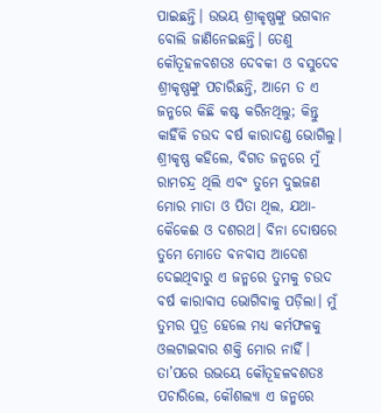ପାଇଛନ୍ତି। ଉଭୟ ଶ୍ରୀକୃଷ୍ଣଙ୍କୁ ଭଗବାନ ବୋଲି ଜାଣିନେଇଛନ୍ତି। ତେଣୁ କୌତୂହଳବଶତଃ ଦେବକୀ ଓ ବସୁଦେବ ଶ୍ରୀକୃଷ୍ଣଙ୍କୁ ପଚାରିଛନ୍ତି, ଆମେ ତ ଏ ଜନ୍ମରେ କିଛି କଷ୍ଟ କରିନଥିଲୁ; କିନ୍ତୁ କାହିଁକି ଚଉଦ ବର୍ଷ କାରାଦଣ୍ଡ ଭୋଗିଲୁ। ଶ୍ରୀକୃଷ୍ଣ କହିଲେ, ବିଗତ ଜନ୍ମରେ ମୁଁ ରାମଚନ୍ଦ୍ର ଥିଲି ଏବଂ ତୁମେ ଦୁଇଜଣ ମୋର ମାତା ଓ ପିତା ଥିଲ, ଯଥା- କୈକେଈ ଓ ଦଶରଥ। ବିନା ଦୋଷରେ ତୁମେ ମୋତେ ବନବାସ ଆଦେଶ ଦେଇଥିବାରୁ ଏ ଜନ୍ମରେ ତୁମକୁ ଚଉଦ ବର୍ଷ କାରାବାସ ଭୋଗିବାକୁ ପଡ଼ିଲା। ମୁଁ ତୁମର ପୁତ୍ର ହେଲେ ମଧ୍ୟ କର୍ମଫଳକୁ ଓଲଟାଇବାର ଶକ୍ତି ମୋର ନାହିଁ। ତା’ପରେ ଉଭୟେ କୌତୂହଳବଶତଃ ପଚାରିଲେ, କୌଶଲ୍ୟା ଏ ଜନ୍ମରେ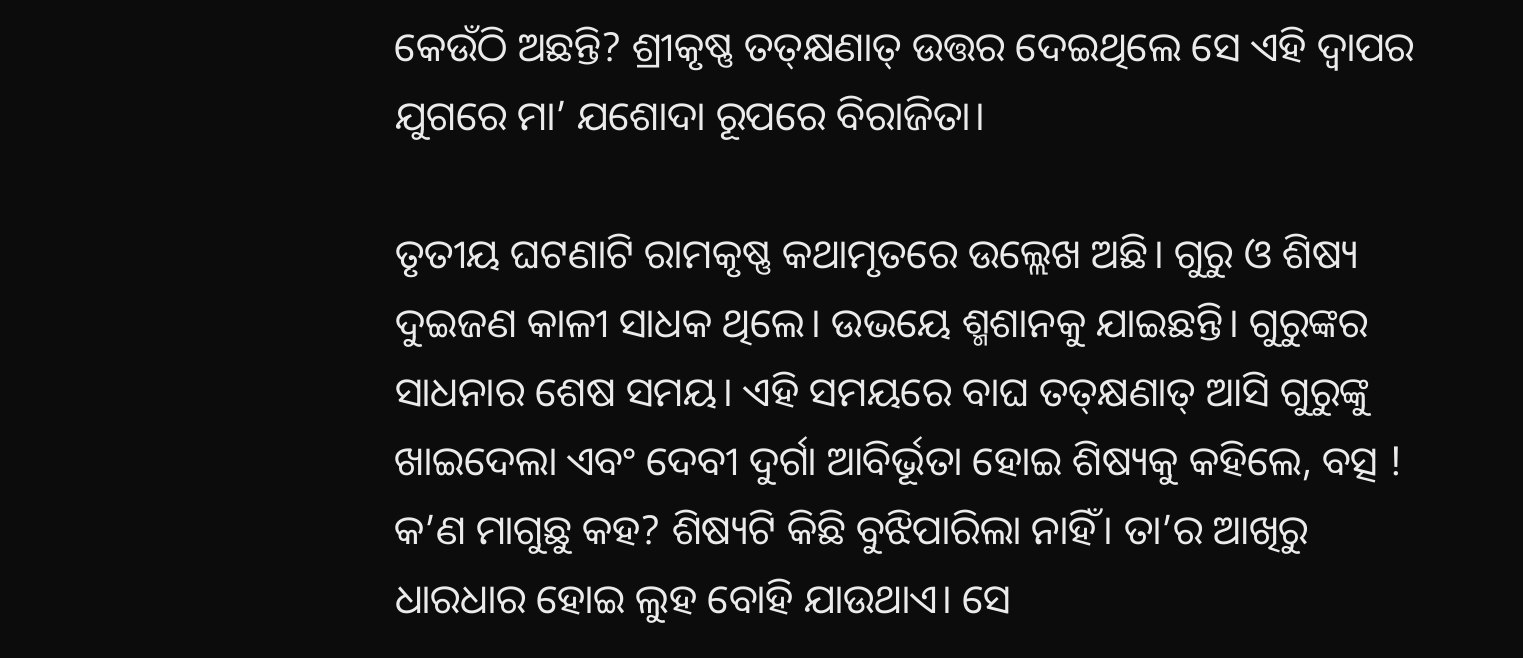କେଉଁଠି ଅଛନ୍ତି? ଶ୍ରୀକୃଷ୍ଣ ତତ୍‌କ୍ଷଣାତ୍ ଉତ୍ତର ଦେଇଥିଲେ ସେ ଏହି ଦ୍ୱାପର ଯୁଗରେ ମା’ ଯଶୋଦା ରୂପରେ ବିରାଜିତା।

ତୃତୀୟ ଘଟଣାଟି ରାମକୃଷ୍ଣ କଥାମୃତରେ ଉଲ୍ଲେଖ ଅଛି। ଗୁରୁ ଓ ଶିଷ୍ୟ ଦୁଇଜଣ କାଳୀ ସାଧକ ଥିଲେ। ଉଭୟେ ଶ୍ମଶାନକୁ ଯାଇଛନ୍ତି। ଗୁରୁଙ୍କର ସାଧନାର ଶେଷ ସମୟ। ଏହି ସମୟରେ ବାଘ ତତ୍‌କ୍ଷଣାତ୍ ଆସି ଗୁରୁଙ୍କୁ ଖାଇଦେଲା ଏବଂ ଦେବୀ ଦୁର୍ଗା ଆବିର୍ଭୂତା ହୋଇ ଶିଷ୍ୟକୁ କହିଲେ, ବତ୍ସ ! କ’ଣ ମାଗୁଛୁ କହ? ଶିଷ୍ୟଟି କିଛି ବୁଝିପାରିଲା ନାହିଁ। ତା’ର ଆଖିରୁ ଧାରଧାର ହୋଇ ଲୁହ ବୋହି ଯାଉଥାଏ। ସେ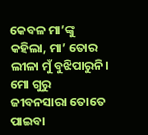କେବଳ ମା’ଙ୍କୁ କହିଲା, ମା’ ତୋର ଲୀଳା ମୁଁ ବୁଝିପାରୁନି। ମୋ ଗୁରୁ ଜୀବନସାରା ତୋତେ ପାଇବା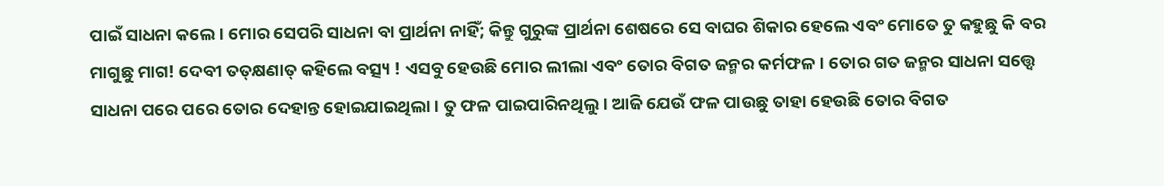ପାଇଁ ସାଧନା କଲେ। ମୋର ସେପରି ସାଧନା ବା ପ୍ରାର୍ଥନା ନାହିଁ; କିନ୍ତୁ ଗୁରୁଙ୍କ ପ୍ରାର୍ଥନା ଶେଷରେ ସେ ବାଘର ଶିକାର ହେଲେ ଏବଂ ମୋତେ ତୁ କହୁଛୁ କି ବର ମାଗୁଛୁ ମାଗ! ଦେବୀ ତତ୍‌କ୍ଷଣାତ୍ କହିଲେ ବତ୍ସ୍ୟ ! ଏସବୁ ହେଉଛି ମୋର ଲୀଲା ଏବଂ ତୋର ବିଗତ ଜନ୍ମର କର୍ମଫଳ। ତୋର ଗତ ଜନ୍ମର ସାଧନା ସତ୍ତ୍ୱେ ସାଧନା ପରେ ପରେ ତୋର ଦେହାନ୍ତ ହୋଇଯାଇଥିଲା। ତୁ ଫଳ ପାଇପାରିନଥିଲୁ। ଆଜି ଯେଉଁ ଫଳ ପାଉଛୁ ତାହା ହେଉଛି ତୋର ବିଗତ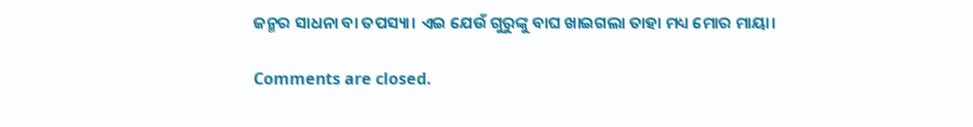ଜନ୍ମର ସାଧନା ବା ତପସ୍ୟା। ଏଇ ଯେଉଁ ଗୁରୁଙ୍କୁ ବାଘ ଖାଇଗଲା ତାହା ମଧ୍ୟ ମୋର ମାୟା।

Comments are closed.